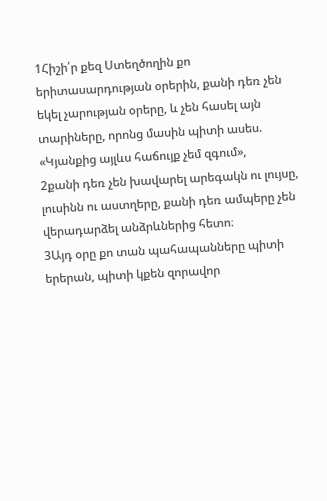1Հիշի՛ր քեզ Ստեղծողին քո երիտասարդության օրերին, քանի դեռ չեն եկել չարության օրերը, և չեն հասել այն տարիները, որոնց մասին պիտի ասես. «Կյանքից այլևս հաճույք չեմ զգում»,
2քանի դեռ չեն խավարել արեգակն ու լույսը, լուսինն ու աստղերը, քանի դեռ ամպերը չեն վերադարձել անձրևներից հետո։
3Այդ օրը քո տան պահապանները պիտի երերան, պիտի կքեն զորավոր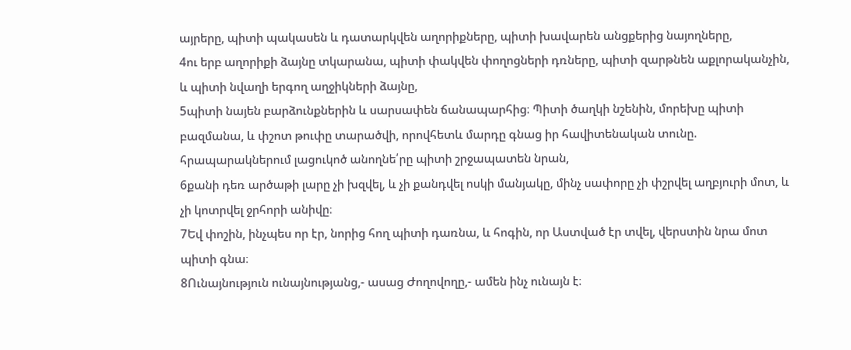այրերը, պիտի պակասեն և դատարկվեն աղորիքները, պիտի խավարեն անցքերից նայողները,
4ու երբ աղորիքի ձայնը տկարանա, պիտի փակվեն փողոցների դռները, պիտի զարթնեն աքլորականչին, և պիտի նվաղի երգող աղջիկների ձայնը,
5պիտի նայեն բարձունքներին և սարսափեն ճանապարհից։ Պիտի ծաղկի նշենին, մորեխը պիտի բազմանա, և փշոտ թուփը տարածվի, որովհետև մարդը գնաց իր հավիտենական տունը. հրապարակներում լացուկոծ անողնե՛րը պիտի շրջապատեն նրան,
6քանի դեռ արծաթի լարը չի խզվել, և չի քանդվել ոսկի մանյակը, մինչ սափորը չի փշրվել աղբյուրի մոտ, և չի կոտրվել ջրհորի անիվը։
7Եվ փոշին, ինչպես որ էր, նորից հող պիտի դառնա, և հոգին, որ Աստված էր տվել, վերստին նրա մոտ պիտի գնա։
8Ունայնություն ունայնությանց,- ասաց Ժողովողը,- ամեն ինչ ունայն է։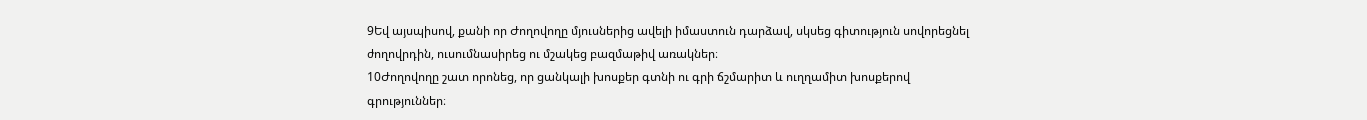9Եվ այսպիսով, քանի որ Ժողովողը մյուսներից ավելի իմաստուն դարձավ, սկսեց գիտություն սովորեցնել ժողովրդին, ուսումնասիրեց ու մշակեց բազմաթիվ առակներ։
10Ժողովողը շատ որոնեց, որ ցանկալի խոսքեր գտնի ու գրի ճշմարիտ և ուղղամիտ խոսքերով գրություններ։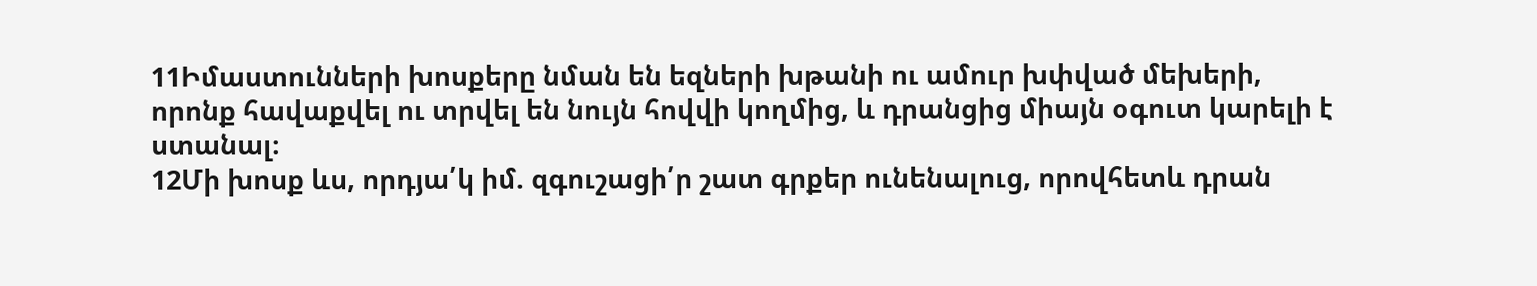11Իմաստունների խոսքերը նման են եզների խթանի ու ամուր խփված մեխերի, որոնք հավաքվել ու տրվել են նույն հովվի կողմից, և դրանցից միայն օգուտ կարելի է ստանալ։
12Մի խոսք ևս, որդյա՛կ իմ. զգուշացի՛ր շատ գրքեր ունենալուց, որովհետև դրան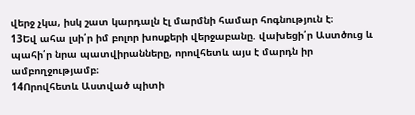վերջ չկա, իսկ շատ կարդալն էլ մարմնի համար հոգնություն է։
13Եվ ահա լսի՛ր իմ բոլոր խոսքերի վերջաբանը. վախեցի՛ր Աստծուց և պահի՛ր նրա պատվիրանները, որովհետև այս է մարդն իր ամբողջությամբ։
14Որովհետև Աստված պիտի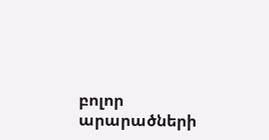բոլոր արարածների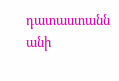դատաստանն անի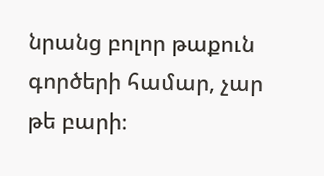նրանց բոլոր թաքուն գործերի համար, չար թե բարի։